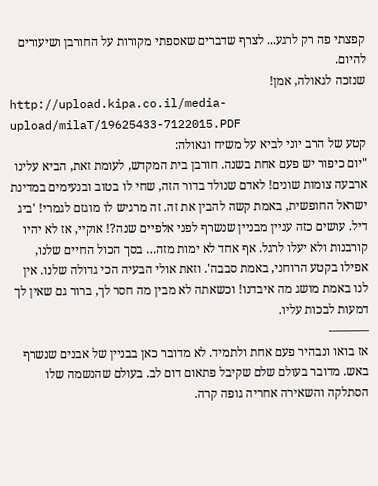קפצתי פה רק לרגע... לצרף שדברים שאספתי מקורות על החורבן ושיעורים להיום.
שנזכה לגאולה, אמן!
http://upload.kipa.co.il/media-upload/milaT/19625433-7122015.PDF
קטע של הרב יוני לביא על משיח וגאולה:
"יום כיפור יש פעם אחת בשנה. חורבן בית המקדש, לעומת זאת, הביא עלינו ארבעה צומות שונים! לאדם שנולד בדור הזה, שחי לו בטוב ובנעימים במדינת ישראל החופשית, באמת קשה להבין את זה. זה מרגיש לו מוגזם לגמרי! 'ביג דיל. עושים כזה עניין מבניין שנשרף לפני אלפיים שנה?! אוקיי, אז לא יהיו קורבנות ולא יעלו לרגל. אף אחד לא ימות מזה… בסך הכול החיים שלנו, אפילו בקטע הרוחני, באמת סבבה'. וזאת אולי הבעיה הכי גדולה שלנו. אין לנו באמת מושג מה איבדנו! וכשאתה לא מבין מה חסר לך, ברור גם שאין לך דמעות לבכות עליו.
———-
אז בואו ונבהיר פעם אחת ולתמיד. לא מדובר כאן בבניין של אבנים שנשרף באש. מדובר בעולם שלם שקיבל פתאום דום לב. בעולם שהנשמה שלו הסתלקה והשאירה אחריה גופה קרה.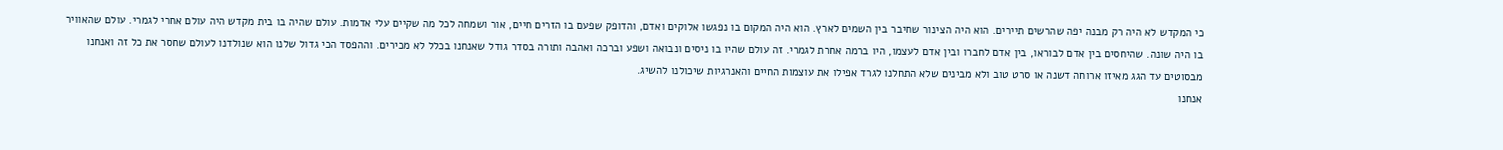כי המקדש לא היה רק מבנה יפה שהרשים תיירים. הוא היה הצינור שחיבר בין השמים לארץ. הוא היה המקום בו נפגשו אלוקים ואדם, והדופק שפעם בו הזרים חיים, אור ושמחה לכל מה שקיים עלי אדמות. עולם שהיה בו בית מקדש היה עולם אחרי לגמרי. עולם שהאוויר בו היה שונה. שהיחסים בין אדם לבוראו, בין אדם לחברו ובין אדם לעצמו, היו ברמה אחרת לגמרי. זה עולם שהיו בו ניסים ונבואה ושפע וברכה ואהבה ותורה בסדר גודל שאנחנו בכלל לא מכירים. וההפסד הכי גדול שלנו הוא שנולדנו לעולם שחסר את כל זה ואנחנו מבסוטים עד הגג מאיזו ארוחה דשנה או סרט טוב ולא מבינים שלא התחלנו לגרד אפילו את עוצמות החיים והאנרגיות שיכולנו להשיג.
אנחנו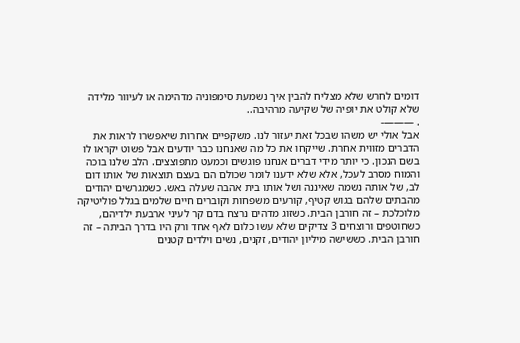דומים לחרש שלא מצליח להבין איך נשמעת סימפוניה מדהימה או לעיוור מלידה שלא קולט את יופיה של שקיעה מרהיבה..
. ———-
אבל אולי יש משהו שבכל זאת יעזור לנו. משקפיים אחרות שיאפשרו לראות את הדברים מזווית אחרת. שייקחו את כל מה שאנחנו כבר יודעים אבל פשוט יקראו לו בשם הנכון. כי יותר מידי דברים אנחנו פוגשים וכמעט מתפוצצים. הלב שלנו בוכה והמוח מסרב לעכל, אלא שלא ידענו לומר שכולם הם בעצם תוצאות של אותו דום לב, של אותה נשמה שאיננה ושל אותו בית אהבה שעלה באש. כשמגרשים יהודים מהבתים שלהם בגוש קטיף, קורעים משפחות וקוברים חיים שלמים בגלל פוליטיקה מלוכלכת – זה חורבן הבית. כשזוג מדהים נרצח בדם קר לעיני ארבעת ילדיהם, כשחוטפים ורוצחים 3 צדיקים שלא עשו כלום לאף אחד ורק היו בדרך הביתה – זה חורבן הבית. כששישה מיליון יהודים, זקנים, נשים וילדים קטנים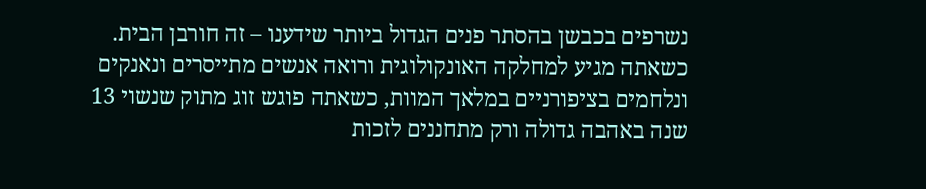נשרפים בכבשן בהסתר פנים הגדול ביותר שידענו – זה חורבן הבית.
כשאתה מגיע למחלקה האונקולוגית ורואה אנשים מתייסרים ונאנקים ונלחמים בציפורניים במלאך המוות, כשאתה פוגש זוג מתוק שנשוי 13 שנה באהבה גדולה ורק מתחננים לזכות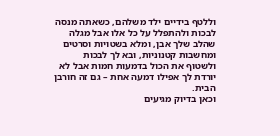וללטף בידיים ילד משלהם, כשאתה מנסה לבכות ולהתפלל על כל אלו אבל מגלה שהלב שלך אבן, ומלא בשטויות וסרטים ומחשבות קטנוניות, ובא לך לבכות ולשטוף את הכול בדמעות חמות אבל לא יורדת לך אפילו דמעה אחת – גם זה חורבן הבית.
וכאן בדיוק מגיעים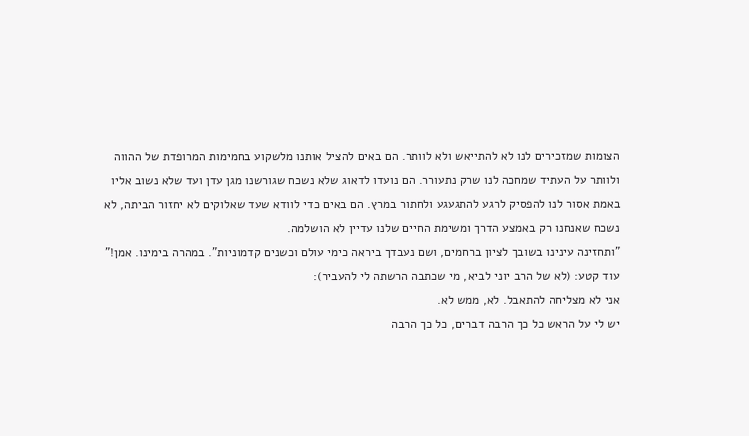הצומות שמזכירים לנו לא להתייאש ולא לוותר. הם באים להציל אותנו מלשקוע בחמימות המרופדת של ההווה ולוותר על העתיד שמחכה לנו שרק נתעורר. הם נועדו לדאוג שלא נשכח שגורשנו מגן עדן ועד שלא נשוב אליו באמת אסור לנו להפסיק לרגע להתגעגע ולחתור במרץ. הם באים כדי לוודא שעד שאלוקים לא יחזור הביתה, לא נשכח שאנחנו רק באמצע הדרך ומשימת החיים שלנו עדיין לא הושלמה.
"ותחזינה עינינו בשובך לציון ברחמים, ושם נעבדך ביראה כימי עולם וכשנים קדמוניות". במהרה בימינו. אמן!"
עוד קטע: (לא של הרב יוני לביא, מי שכתבה הרשתה לי להעביר):
אני לא מצליחה להתאבל. לא, ממש לא.
יש לי על הראש כל כך הרבה דברים, כל כך הרבה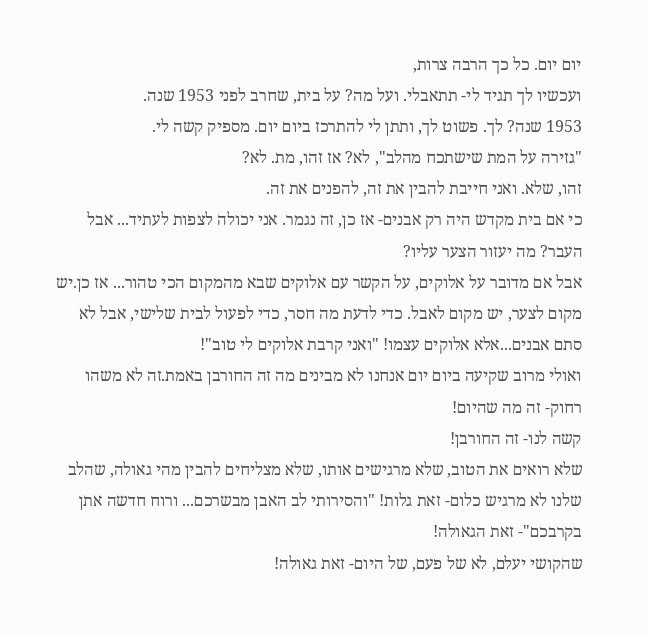יום יום. כל כך הרבה צרות,
ועכשיו לך תגיד לי- תתאבלי. ועל מה? על בית, שחרב לפני 1953 שנה.
1953 שנה? לך. פשוט לך, ותתן לי להתרכז ביום יום. מספיק קשה לי.
"גזירה על המת שישתכח מהלב", לא? אז זהו, מת. לא?
זהו, שלא. ואני חייבת להבין את זה, להפנים את זה.
כי אם בית מקדש היה רק אבנים- אז כן, זה נגמר. אני יכולה לצפות לעתיד... אבל העבר? מה יעזור הצער עליו?
אבל אם מדובר על אלוקים, על הקשר עם אלוקים שבא מהמקום הכי טהור... אז כן.יש מקום לצער, יש מקום לאבל. כדי לדעת מה חסר, כדי לפעול לבית שלישי, אבל לא סתם אבנים...אלא אלוקים עצמו! "ואני קרבת אלוקים לי טוב"!
ואולי מרוב שקיעה ביום יום אנחנו לא מבינים מה זה החורבן באמת.זה לא משהו רחוק- זה מה שהיום!
קשה לנו- זה החורבן!
שלא רואים את הטוב, שלא מרגישים אותו, שלא מצליחים להבין מהי גאולה, שהלב שלנו לא מרגיש כלום- זאת גלות! "והסירותי לב האבן מבשרכם... ורוח חדשה אתן בקרבכם"- זאת הגאולה!
שהקושי יעלם, לא של פעם, של היום- זאת גאולה!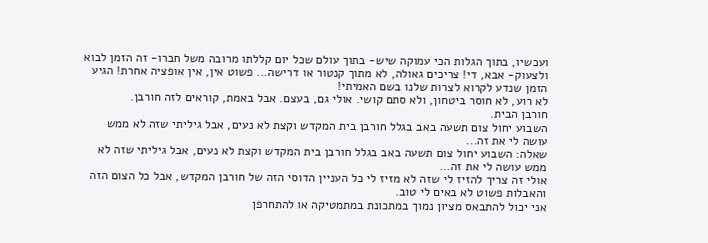ועכשיו, בתוך הגלות הכי עמוקה שיש- בתוך עולם שכל יום קללתו מרובה משל חברו- זה הזמן לבוא ולצעוק- אבא, די! צריכים גאולה, לא מתוך קנטור או דרישה... פשוט אין, אין אופציה אחרת! הגיע הזמן שנדע לקרוא לצרות שלנו בשם האמיתי!
לא רוע, לא חוסר ביטחון, ולא סתם קושי. אולי גם, בעצם. אבל באמת, קוראים לזה חורבן.
חורבן הבית.
השבוע יחול צום תשעה באב בגלל חורבן בית המקדש וקצת לא נעים, אבל גיליתי שזה לא ממש עושה לי את זה...
שאלה: השבוע יחול צום תשעה באב בגלל חורבן בית המקדש וקצת לא נעים, אבל גיליתי שזה לא ממש עושה לי את זה…
אולי זה צריך להזיז לי שזה לא מזיז לי כל העניין הדוסי הזה של חורבן המקדש, אבל כל הצום הזה והאבלות פשוט לא באים לי טוב.
אני יכול להתבאס מציון נמוך במתכונת במתמטיקה או להתחרפן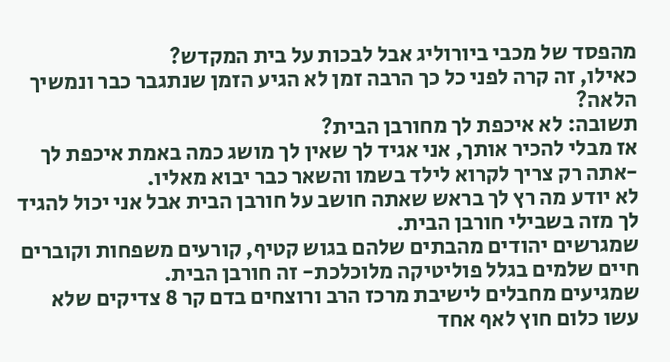מהפסד של מכבי ביורוליג אבל לבכות על בית המקדש?
כאילו, זה קרה לפני כל כך הרבה זמן לא הגיע הזמן שנתגבר כבר ונמשיך הלאה?
תשובה: לא איכפת לך מחורבן הבית?
אז מבלי להכיר אותך, אני אגיד לך שאין לך מושג כמה באמת איכפת לך -אתה רק צריך לקרוא לילד בשמו והשאר כבר יבוא מאליו.
לא יודע מה רץ לך בראש שאתה חושב על חורבן הבית אבל אני יכול להגיד לך מזה בשבילי חורבן הבית.
שמגרשים יהודים מהבתים שלהם בגוש קטיף, קורעים משפחות וקוברים חיים שלמים בגלל פוליטיקה מלוכלכת- זה חורבן הבית.
שמגיעים מחבלים לישיבת מרכז הרב ורוצחים בדם קר 8 צדיקים שלא עשו כלום חוץ לאף אחד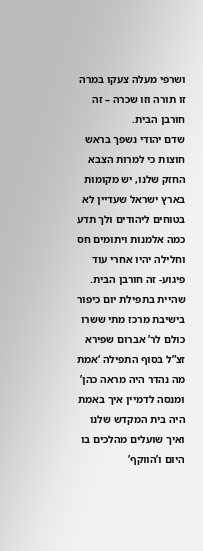ושרפי מעלה צעקו במרה זו תורה וזו שכרה – זה חורבן הבית.
שדם יהודי נשפך בראש חוצות כי למרות הצבא החזק שלנו, יש מקומות בארץ ישראל שעדיין לא בטוחים ליהודים ולך תדע כמה אלמנות ויתומים חס וחלילה יהיו אחרי עוד פיגוע- זה חורבן הבית.
שהיית בתפילת יום כיפור בישיבת מרכז מתי ששרו כולם לר’ אברום שפירא זצ”ל בסוף התפילה ‘אמת מה נהדר היה מראה כהן’ ומנסה לדמיין איך באמת היה בית המקדש שלנו ואיך שועלים מהלכים בו היום ו’הווקף’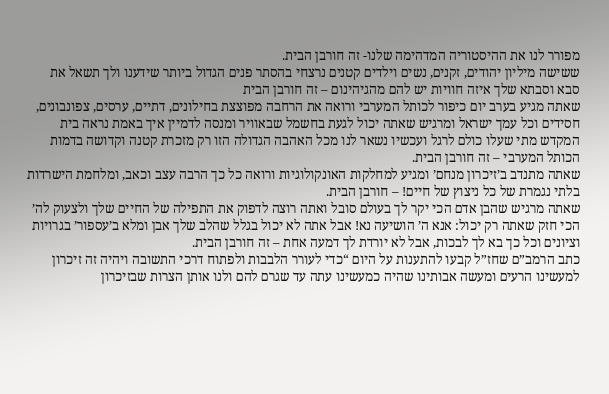מפורר לנו את ההיסטוריה המדהימה שלנו- זה חורבן הבית.
ששישה מיליון יהודים, זקנים, נשים וילדים קטנים נרצחי בהסתר פנים הגדול ביותר שידענו ולך תשאל את סבא וסבתא שלך איזה חוויות יש להם מהגיהינום – זה חורבן הבית
שאתה מגיע בערב יום כיפור לכותל המערבי ורואה את הרחבה מפוצצת בחילונים, דתיים, ערסים, צפונבונים, חסידים וכל עמך ישראל ומרגיש שאתה יכול לגעת בחשמל שבאוויר ומנסה לדמיין איך באמת נראה בית המקדש מתי שעלו כולם לרגל ועכשיו נשאר לנו מכל האהבה הגדולה הזו רק מזכרת קטנה וקדושה בדמות הכותל המערבי – זה חורבן הבית.
שאתה מתנדב ב’זיכרון מנחם’ ומגיע למחלקות האונקולוגיות ורואה כל כך הרבה עצב וכאב, ומלחמת הישרדות בלתי נגמרת של כל ניצוץ של חיים! – חורבן הבית.
שאתה מרגיש שהבן אדם הכי יקר לך בעולם סובל ואתה רוצה לדפוק את התפילה של החיים שלך ולצעוק לה’ הכי חזק שאתה רק יכול: אנא ה’ הושיעה נא! אבל אתה לא יכול בגלל שהלב שלך אבן ומלא ב’עספור’ בגרויות וציונים וכל כך בא לך לבכות, אבל לא יורדת לך דמעה אחת – זה חורבן הבית.
כתב הרמב”ם שחז”ל קבעו להתענות על היום “כדי לעורר הלבבות ולפתוח דרכי התשובה ויהיה זה זיכרון למעשינו הרעים ומעשה אבותינו שהיה כמעשינו עתה עד שגרם להם ולנו אותן הצרות שבזיכרון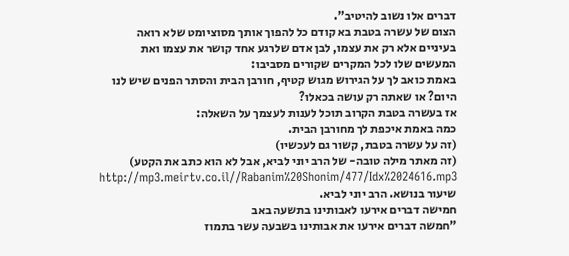דברים אלו נשוב להיטיב”.
הצום של עשרה בטבת בא קודם כל להפוך אותך מסוציומט שלא רואה בעיניים אלא רק את עצמו, לבן אדם שלרגע אחד קושר את עצמו ואת המעשים שלו לכל המקרים שקורים מסביבו:
באמת כואב לך על הגירוש מגוש קטיף, חורבן הבית והסתר הפנים שיש לנו היום? או שאתה רק עושה בכאלו?
אז בעשרה בטבת הקרוב תוכל לענות לעצמך על השאלה:
כמה באמת איכפת לך מחורבן הבית.
(זה על עשרה בטבת, קשור גם לעכשיו)
(זה מאתר מילה טובה- של הרב יוני לביא, אבל לא הוא כתב את הקטע)
http://mp3.meirtv.co.il//Rabanim%20Shonim/477/Idx%2024616.mp3 שיעור בנושא. הרב יוני לביא.
חמישה דברים אירעו לאבותינו בתשעה באב
"חמשה דברים אירעו את אבותינו בשבעה עשר בתמוז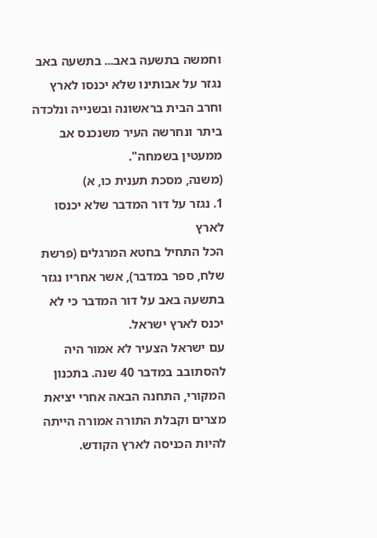וחמשה בתשעה באב... בתשעה באב נגזר על אבותינו שלא יכנסו לארץ וחרב הבית בראשונה ובשנייה ונלכדה ביתר ונחרשה העיר משנכנס אב ממעטין בשמחה".
(משנה, מסכת תענית כו, א)
1. נגזר על דור המדבר שלא יכנסו לארץ
הכל התחיל בחטא המרגלים (פרשת שלח, ספר במדבר), אשר אחריו נגזר בתשעה באב על דור המדבר כי לא יכנס לארץ ישראל.
עם ישראל הצעיר לא אמור היה להסתובב במדבר 40 שנה. בתכנון המקורי, התחנה הבאה אחרי יציאת מצרים וקבלת התורה אמורה הייתה להיות הכניסה לארץ הקודש.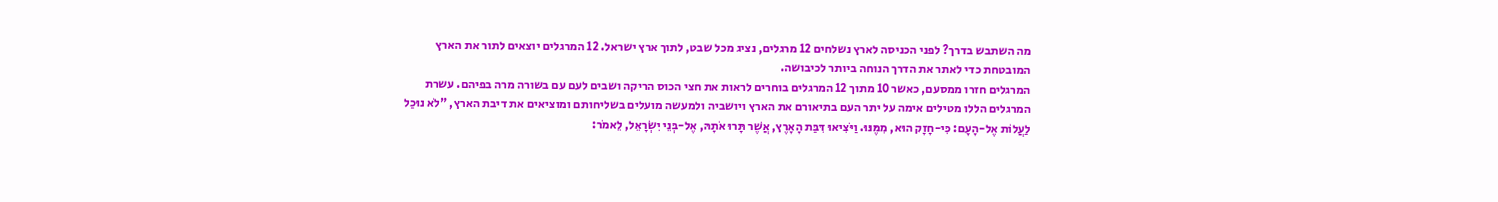מה השתבש בדרך? לפני הכניסה לארץ נשלחים 12 מרגלים, נציג מכל שבט, לתוך ארץ ישראל. 12 המרגלים יוצאים לתור את הארץ המובטחת כדי לאתר את הדרך הנוחה ביותר לכיבושה.
המרגלים חזרו ממסעם, כאשר 10 מתוך 12 המרגלים בוחרים לראות את חצי הכוס הריקה ושבים לעם עם בשורה מרה בפיהם. עשרת המרגלים הללו מטילים אימה על יתר העם בתיאורם את הארץ ויושביה ולמעשה מועלים בשליחותם ומוציאים את דיבת הארץ, "לֹא נוּכַל לַעֲלוֹת אֶל-הָעָם: כִּי-חָזָק הוּא, מִמֶּנּוּ. וַיֹּצִיאוּ דִּבַּת הָאָרֶץ, אֲשֶׁר תָּרוּ אֹתָהּ, אֶל-בְּנֵי יִשְׂרָאֵל, לֵאמֹר: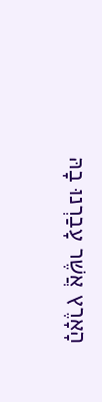הָאָרֶץ אֲשֶׁר עָבַרְנוּ בָהּ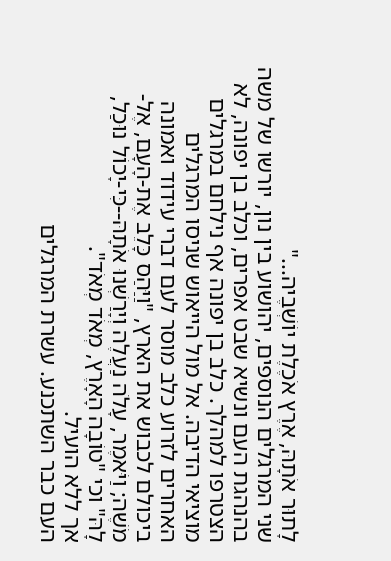לָתוּר אֹתָהּ, אֶרֶץ אֹכֶלֶת יוֹשְׁבֶיה..."
שני המרגלים הנוספים, יהושוע בין נון, יורשו של משה בהנהגת העם ונשיא שבט אפרים, וכלב בן יפונה, לא הצטרפו למהלך. כלב בן יפונה אף נילחם במרגלים מוציאי הדיבה. אל מול הייאוש שניסו המרגלים האחרים לזרוע כלב מוסר לעם דברי עידוד ואמונה ביכולם לכבוש את הארץ, "וַיַּהַס כָּלֵב אֶת-הָעָם, אֶל-מֹשֶׁה; וַיֹּאמֶר, עָלֹה נַעֲלֶה וְיָרַשְׁנוּ אֹתָהּ--כִּי-יָכוֹל נוּכַל, לָהּ" וכי "טוֹבָה הָאָרֶץ, מְאֹד מְאֹד".
אך ללא הועיל.
העם כבר השתכנע. עשרת המרגלים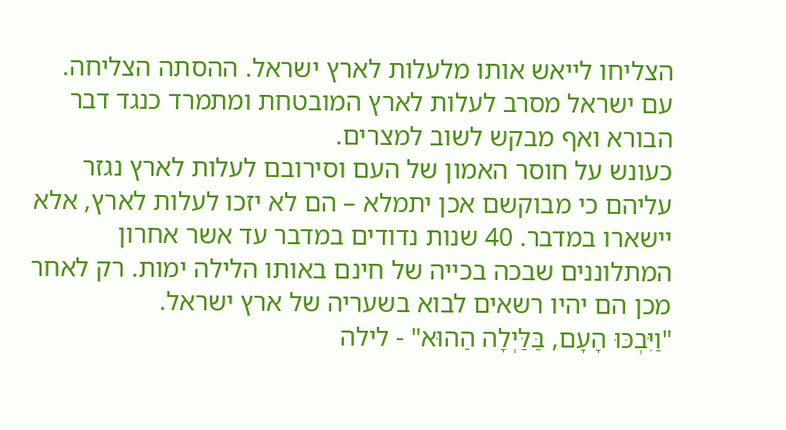הצליחו לייאש אותו מלעלות לארץ ישראל. ההסתה הצליחה. עם ישראל מסרב לעלות לארץ המובטחת ומתמרד כנגד דבר הבורא ואף מבקש לשוב למצרים.
כעונש על חוסר האמון של העם וסירובם לעלות לארץ נגזר עליהם כי מבוקשם אכן יתמלא – הם לא יזכו לעלות לארץ, אלא יישארו במדבר. 40 שנות נדודים במדבר עד אשר אחרון המתלוננים שבכה בכייה של חינם באותו הלילה ימות. רק לאחר מכן הם יהיו רשאים לבוא בשעריה של ארץ ישראל.
"וַיִּבְכּוּ הָעָם, בַּלַּיְלָה הַהוּא" - לילה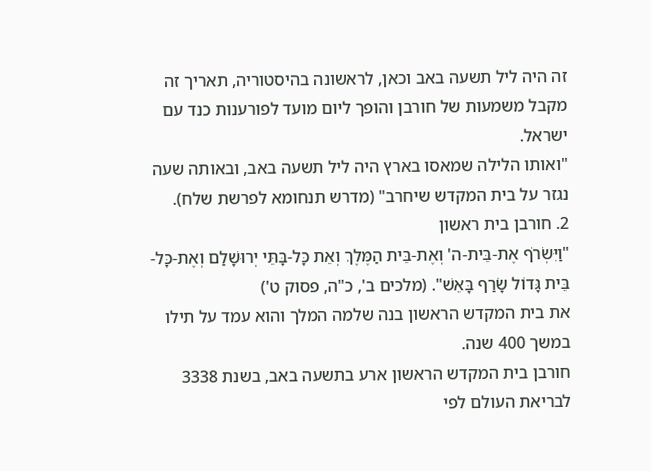זה היה ליל תשעה באב וכאן, לראשונה בהיסטוריה, תאריך זה מקבל משמעות של חורבן והופך ליום מועד לפורענות כנד עם ישראל.
"ואותו הלילה שמאסו בארץ היה ליל תשעה באב, ובאותה שעה נגזר על בית המקדש שיחרב" (מדרש תנחומא לפרשת שלח).
2. חורבן בית ראשון
"וַיִּשְׂרֹף אֶת-בֵּית-ה' וְאֶת-בֵּית הַמֶּלֶךְ וְאֵת כָּל-בָּתֵּי יְרוּשָׁלַם וְאֶת-כָּל-בֵּית גָּדוֹל שָׂרַף בָּאֵשׁ". (מלכים ב', כ"ה, פסוק ט')
את בית המקדש הראשון בנה שלמה המלך והוא עמד על תילו במשך 400 שנה.
חורבן בית המקדש הראשון ארע בתשעה באב, בשנת 3338 לבריאת העולם לפי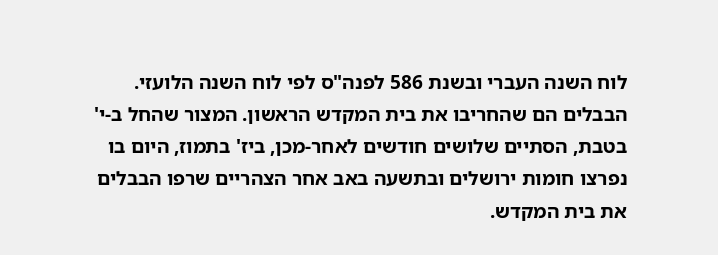לוח השנה העברי ובשנת 586 לפנה"ס לפי לוח השנה הלועזי.
הבבלים הם שהחריבו את בית המקדש הראשון. המצור שהחל ב-י' בטבת, הסתיים שלושים חודשים לאחר-מכן, ביז' בתמוז, היום בו נפרצו חומות ירושלים ובתשעה באב אחר הצהריים שרפו הבבלים את בית המקדש.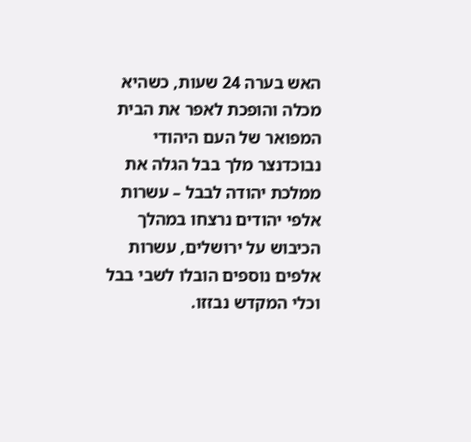האש בערה 24 שעות, כשהיא מכלה והופכת לאפר את הבית המפואר של העם היהודי
נבוכדנצר מלך בבל הגלה את ממלכת יהודה לבבל – עשרות אלפי יהודים נרצחו במהלך הכיבוש על ירושלים, עשרות אלפים נוספים הובלו לשבי בבל וכלי המקדש נבזזו.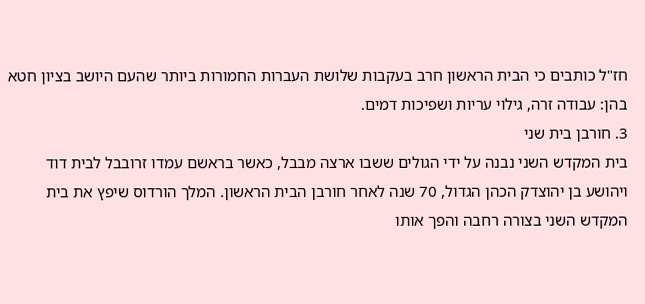חז"ל כותבים כי הבית הראשון חרב בעקבות שלושת העברות החמורות ביותר שהעם היושב בציון חטא בהן: עבודה זרה, גילוי עריות ושפיכות דמים.
3. חורבן בית שני
בית המקדש השני נבנה על ידי הגולים ששבו ארצה מבבל, כאשר בראשם עמדו זרובבל לבית דוד ויהושע בן יהוצדק הכהן הגדול, 70 שנה לאחר חורבן הבית הראשון. המלך הורדוס שיפץ את בית המקדש השני בצורה רחבה והפך אותו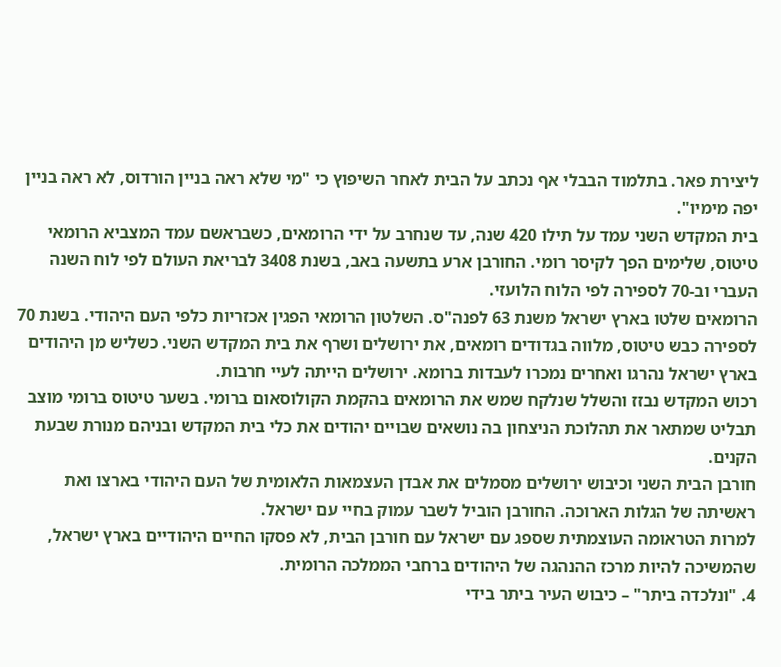ליצירת פאר. בתלמוד הבבלי אף נכתב על הבית לאחר השיפוץ כי "מי שלא ראה בניין הורדוס, לא ראה בניין יפה מימיו".
בית המקדש השני עמד על תילו 420 שנה, עד שנחרב על ידי הרומאים, כשבראשם עמד המצביא הרומאי טיטוס, שלימים הפך לקיסר רומי. החורבן ארע בתשעה באב, בשנת 3408 לבריאת העולם לפי לוח השנה העברי וב-70 לספירה לפי הלוח הלועזי.
הרומאים שלטו בארץ ישראל משנת 63 לפנה"ס. השלטון הרומאי הפגין אכזריות כלפי העם היהודי. בשנת 70 לספירה כבש טיטוס, מלווה בגדודים רומאים, את ירושלים ושרף את בית המקדש השני. כשליש מן היהודים בארץ ישראל נהרגו ואחרים נמכרו לעבדות ברומא. ירושלים הייתה לעיי חרבות.
רכוש המקדש נבזז והשלל שנלקח שמש את הרומאים בהקמת הקולוסאום ברומי. בשער טיטוס ברומי מוצב תבליט שמתאר את תהלוכת הניצחון בה נושאים שבויים יהודים את כלי בית המקדש ובניהם מנורת שבעת הקנים.
חורבן הבית השני וכיבוש ירושלים מסמלים את אבדן העצמאות הלאומית של העם היהודי בארצו ואת ראשיתה של הגלות הארוכה. החורבן הוביל לשבר עמוק בחיי עם ישראל.
למרות הטראומה העוצמתית שספג עם ישראל עם חורבן הבית, לא פסקו החיים היהודיים בארץ ישראל, שהמשיכה להיות מרכז ההנהגה של היהודים ברחבי הממלכה הרומית.
4. "ונלכדה ביתר" – כיבוש העיר ביתר בידי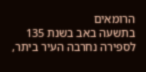הרומאים
בתשעה באב בשנת 135 לספירה נחרבה העיר ביתר,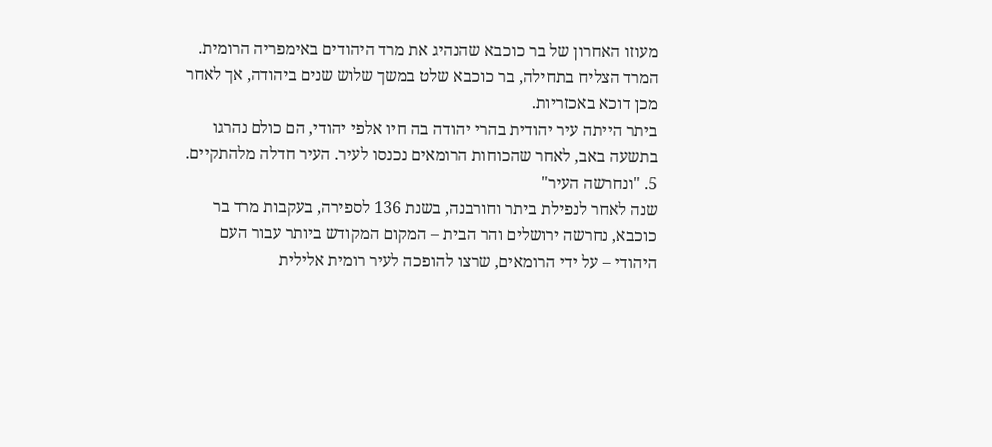מעוזו האחרון של בר כוכבא שהנהיג את מרד היהודים באימפריה הרומית. המרד הצליח בתחילה, בר כוכבא שלט במשך שלוש שנים ביהודה, אך לאחר מכן דוכא באכזריות.
ביתר הייתה עיר יהודית בהרי יהודה בה חיו אלפי יהודי, הם כולם נהרגו בתשעה באב, לאחר שהכוחות הרומאים נכנסו לעיר. העיר חדלה מלהתקיים.
5. "ונחרשה העיר"
שנה לאחר לנפילת ביתר וחורבנה, בשנת 136 לספירה, בעקבות מרד בר כוכבא, נחרשה ירושלים והר הבית – המקום המקודש ביותר עבור העם היהודי – על ידי הרומאים, שרצו להופכה לעיר רומית אלילית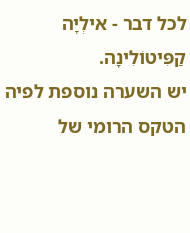לכל דבר - אילְיָה קַפִּיטוֹלִינָה.
יש השערה נוספת לפיה הטקס הרומי של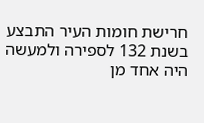חרישת חומות העיר התבצע בשנת 132 לספירה ולמעשה היה אחד מן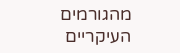מהגורמים העיקריים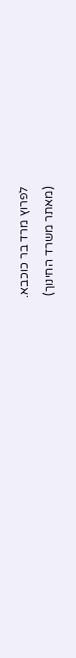לפרוץ מרד בר כוכבא.
(מאתר משרד החינוך)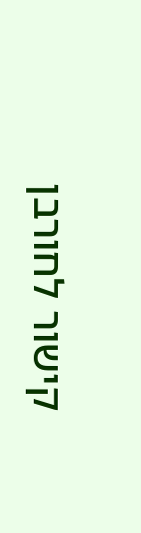קישור לחורבן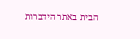הבית באתר הידברות